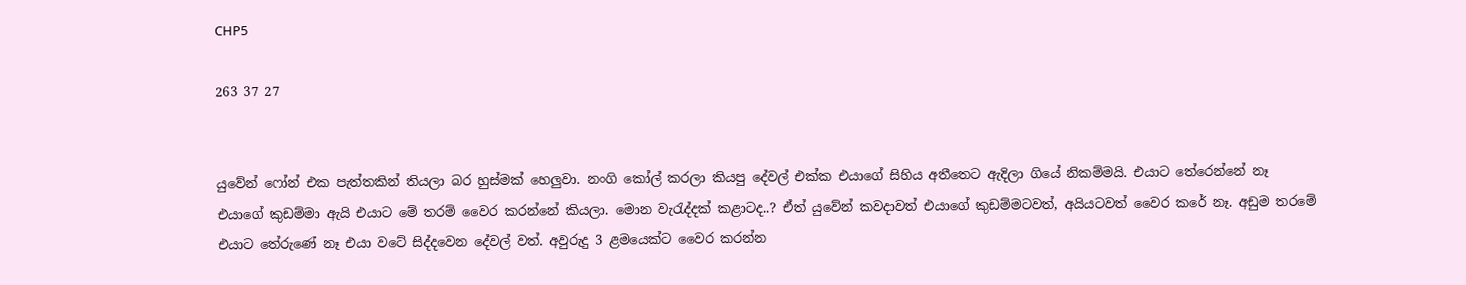CHP5

263 37 27


යුවේන් ෆෝන් එක පැත්තකින් තියලා බර හුස්මක් හෙලුවා. නංගි කෝල් කරලා කියපු දේවල් එක්ක එයාගේ සිහිය අතීතෙට ඇදිලා ගියේ නිකම්මයි. එයාට තේරෙන්නේ නෑ එයාගේ කුඩම්මා ඇයි එයාට මේ තරම් වෛර කරන්නේ කියලා. මොන වැරැද්දක් කළාටද..? ඒත් යුවේන් කවදාවත් එයාගේ කුඩම්මටවත්, අයියටවත් වෛර කරේ නෑ. අඩුම තරමේ එයාට තේරුණේ නෑ එයා වටේ සිද්දවෙන දේවල් වත්. අවුරුදු 3 ළමයෙක්ට වෛර කරන්න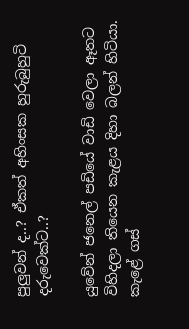පුලුවන් ද..? ඒකත් අහිංසක හුරුබුහුටි දරුවෙක්ට..?

යුවේන් ජනෙල් පඩියේ වාඩි වෙලා ඈතට විහිදලා තියෙන කැළය දිහා බලන් හිටියා. කැළේ ගස්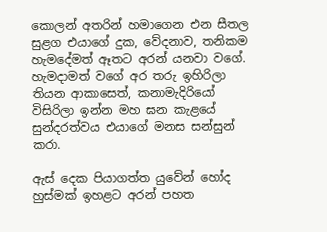කොලන් අතරින් හමාගෙන එන සීතල සුළග එයාගේ දුක, වේදනාව, තනිකම හැමදේමත් ඈතට අරන් යනවා වගේ. හැමදාමත් වගේ අර තරු ඉහිරිලා තියන ආකාසෙත්, කනාමැදිරියෝ විසිරිලා ඉන්න මහ ඝන කැළයේ සුන්දරත්වය එයාගේ මනස සන්සුන් කරා.

ඇස් දෙක පියාගත්ත යුවේන් හෝද හුස්මක් ඉහළට අරන් පහත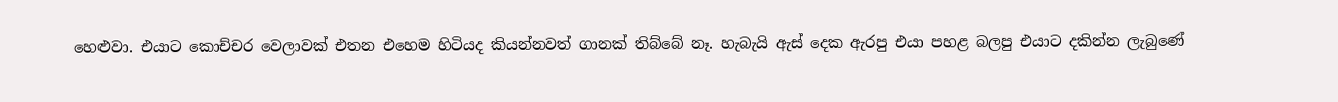හෙළුවා. එයාට කොච්චර වෙලාවක් එතන එහෙම හිටියද කියන්නවත් ගානක් තිබ්බේ නෑ. හැබැයි ඇස් දෙක ඇරපු එයා පහළ බලපු එයාට දකින්න ලැබුණේ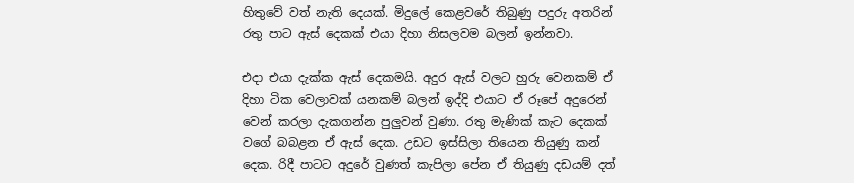හිතුවේ වත් නැති දෙයක්. මිදුලේ කෙළවරේ තිබුණු පදුරු අතරින් රතු පාට ඇස් දෙකක් එයා දිහා නිසලවම බලන් ඉන්නවා.

එදා එයා දැක්ක ඇස් දෙකමයි. අදුර ඇස් වලට හුරු වෙනකම් ඒ දිහා ටික වෙලාවක් යනකම් බලන් ඉද්දි එයාට ඒ රූපේ අදුරෙන් වෙන් කරලා දැකගන්න පුලුවන් වුණා. රතු මැණික් කැට දෙකක් වගේ බබළන ඒ ඇස් දෙක. උඩට ඉස්සිලා තියෙන තියුණු කන් දෙක. රිදී පාටට අදුරේ වුණත් කැපිලා පේන ඒ තියුණු දඩයම් දත්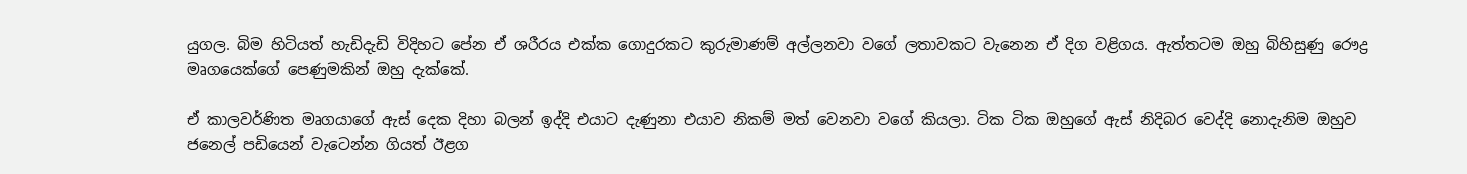යුගල. බිම හිටියත් හැඩිදැඩි විදිහට පේන ඒ ශරීරය එක්ක ගොදුරකට කුරුමාණම් අල්ලනවා වගේ ලතාවකට වැනෙන ඒ දිග වළිගය. ඇත්තටම ඔහු බිහිසුණු රෞද්‍ර මෘගයෙක්ගේ පෙණුමකින් ඔහු දැක්කේ.

ඒ කාලවර්ණිත මෘගයාගේ ඇස් දෙක දිහා බලන් ඉද්දි එයාට දැණුනා එයාව නිකම් මත් වෙනවා වගේ කියලා. ටික ටික ඔහුගේ ඇස් නිදිබර වෙද්දි නොදැනිම ඔහුව ජනෙල් පඩියෙන් වැටෙන්න ගියත් ඊළග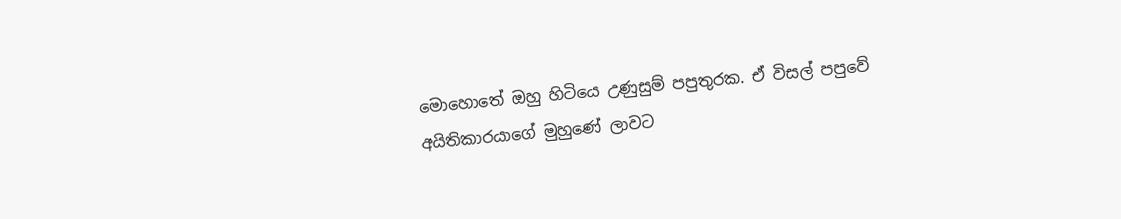මොහොතේ ඔහු හිටියෙ උණුසුම් පපුතුරක. ඒ විසල් පපුවේ අයිතිකාරයාගේ මුහුණේ ලාවට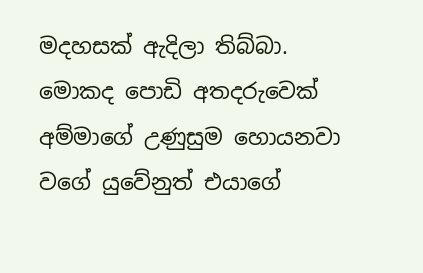මදහසක් ඇදිලා තිබ්බා. මොකද පොඩි අතදරුවෙක් අම්මාගේ උණුසුම හොයනවා වගේ යුවේනුත් එයාගේ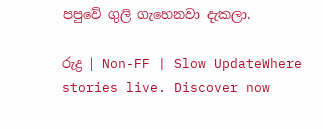පපුවේ ගුලි ගැහෙනවා දැකලා.

රුද්‍ර | Non-FF | Slow UpdateWhere stories live. Discover now